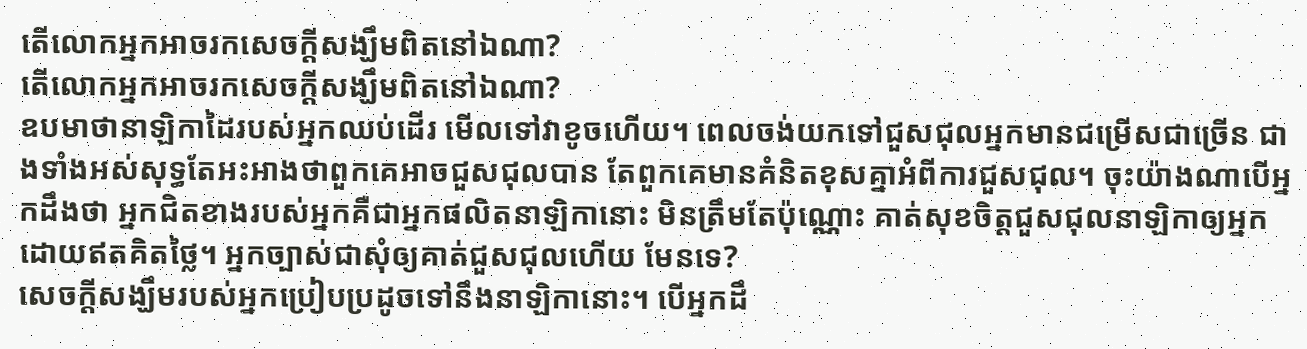តើលោកអ្នកអាចរកសេចក្ដីសង្ឃឹមពិតនៅឯណា?
តើលោកអ្នកអាចរកសេចក្ដីសង្ឃឹមពិតនៅឯណា?
ឧបមាថានាឡិកាដៃរបស់អ្នកឈប់ដើរ មើលទៅវាខូចហើយ។ ពេលចង់យកទៅជួសជុលអ្នកមានជម្រើសជាច្រើន ជាងទាំងអស់សុទ្ធតែអះអាងថាពួកគេអាចជួសជុលបាន តែពួកគេមានគំនិតខុសគ្នាអំពីការជួសជុល។ ចុះយ៉ាងណាបើអ្នកដឹងថា អ្នកជិតខាងរបស់អ្នកគឺជាអ្នកផលិតនាឡិកានោះ មិនត្រឹមតែប៉ុណ្ណោះ គាត់សុខចិត្តជួសជុលនាឡិកាឲ្យអ្នកដោយឥតគិតថ្លៃ។ អ្នកច្បាស់ជាសុំឲ្យគាត់ជួសជុលហើយ មែនទេ?
សេចក្ដីសង្ឃឹមរបស់អ្នកប្រៀបប្រដូចទៅនឹងនាឡិកានោះ។ បើអ្នកដឹ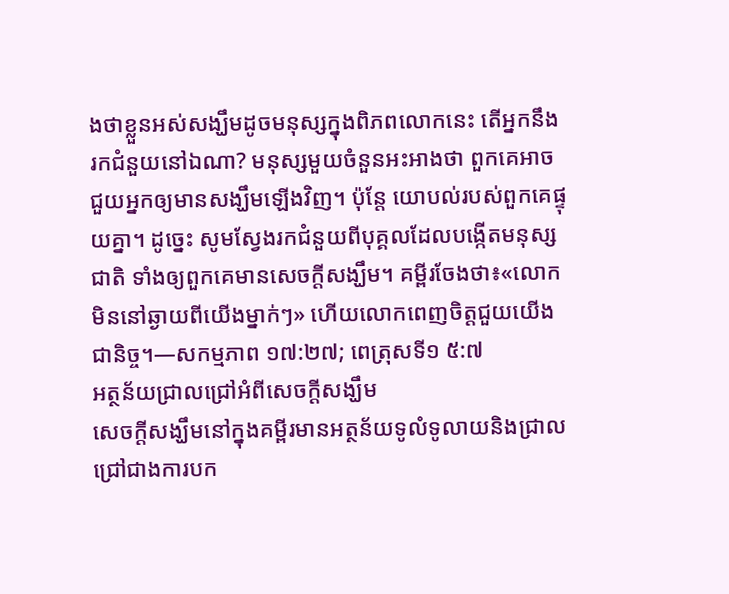ងថាខ្លួនអស់សង្ឃឹមដូចមនុស្សក្នុងពិភពលោកនេះ តើអ្នកនឹងរកជំនួយនៅឯណា? មនុស្សមួយចំនួនអះអាងថា ពួកគេអាចជួយអ្នកឲ្យមានសង្ឃឹមឡើងវិញ។ ប៉ុន្តែ យោបល់របស់ពួកគេផ្ទុយគ្នា។ ដូច្នេះ សូមស្វែងរកជំនួយពីបុគ្គលដែលបង្កើតមនុស្សជាតិ ទាំងឲ្យពួកគេមានសេចក្ដីសង្ឃឹម។ គម្ពីរចែងថា៖«លោកមិននៅឆ្ងាយពីយើងម្នាក់ៗ» ហើយលោកពេញចិត្តជួយយើងជានិច្ច។—សកម្មភាព ១៧:២៧; ពេត្រុសទី១ ៥:៧
អត្ថន័យជ្រាលជ្រៅអំពីសេចក្ដីសង្ឃឹម
សេចក្ដីសង្ឃឹមនៅក្នុងគម្ពីរមានអត្ថន័យទូលំទូលាយនិងជ្រាលជ្រៅជាងការបក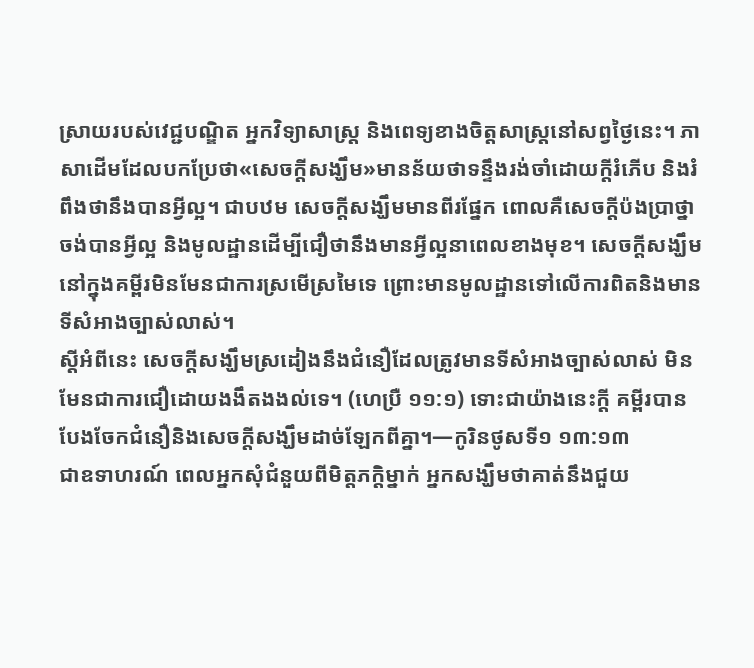ស្រាយរបស់វេជ្ជបណ្ឌិត អ្នកវិទ្យាសាស្ត្រ និងពេទ្យខាងចិត្តសាស្ត្រនៅសព្វថ្ងៃនេះ។ ភាសាដើមដែលបកប្រែថា«សេចក្ដីសង្ឃឹម»មានន័យថាទន្ទឹងរង់ចាំដោយក្ដីរំភើប និងរំពឹងថានឹងបានអ្វីល្អ។ ជាបឋម សេចក្ដីសង្ឃឹមមានពីរផ្នែក ពោលគឺសេចក្ដីប៉ងប្រាថ្នាចង់បានអ្វីល្អ និងមូលដ្ឋានដើម្បីជឿថានឹងមានអ្វីល្អនាពេលខាងមុខ។ សេចក្ដីសង្ឃឹមនៅក្នុងគម្ពីរមិនមែនជាការស្រមើស្រមៃទេ ព្រោះមានមូលដ្ឋានទៅលើការពិតនិងមានទីសំអាងច្បាស់លាស់។
ស្ដីអំពីនេះ សេចក្ដីសង្ឃឹមស្រដៀងនឹងជំនឿដែលត្រូវមានទីសំអាងច្បាស់លាស់ មិនមែនជាការជឿដោយងងឹតងងល់ទេ។ (ហេប្រឺ ១១:១) ទោះជាយ៉ាងនេះក្ដី គម្ពីរបានបែងចែកជំនឿនិងសេចក្ដីសង្ឃឹមដាច់ឡែកពីគ្នា។—កូរិនថូសទី១ ១៣:១៣
ជាឧទាហរណ៍ ពេលអ្នកសុំជំនួយពីមិត្តភក្ដិម្នាក់ អ្នកសង្ឃឹមថាគាត់នឹងជួយ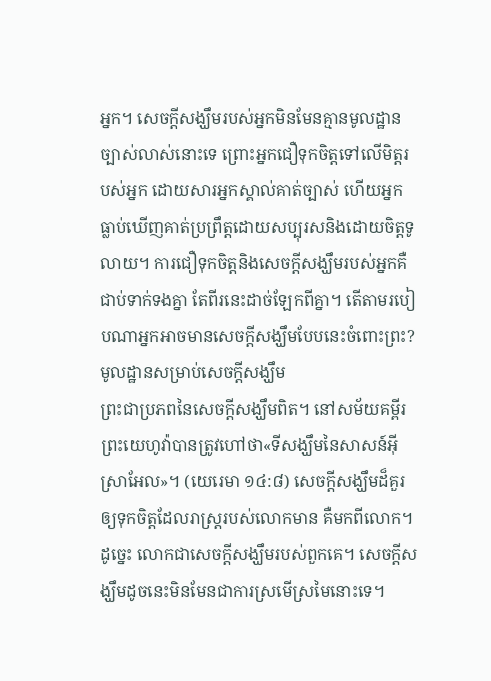អ្នក។ សេចក្ដីសង្ឃឹមរបស់អ្នកមិនមែនគ្មានមូលដ្ឋានច្បាស់លាស់នោះទេ ព្រោះអ្នកជឿទុកចិត្តទៅលើមិត្តរបស់អ្នក ដោយសារអ្នកស្គាល់គាត់ច្បាស់ ហើយអ្នកធ្លាប់ឃើញគាត់ប្រព្រឹត្តដោយសប្បុរសនិងដោយចិត្តទូលាយ។ ការជឿទុកចិត្តនិងសេចក្ដីសង្ឃឹមរបស់អ្នកគឺជាប់ទាក់ទងគ្នា តែពីរនេះដាច់ឡែកពីគ្នា។ តើតាមរបៀបណាអ្នកអាចមានសេចក្ដីសង្ឃឹមបែបនេះចំពោះព្រះ?
មូលដ្ឋានសម្រាប់សេចក្ដីសង្ឃឹម
ព្រះជាប្រភពនៃសេចក្ដីសង្ឃឹមពិត។ នៅសម័យគម្ពីរ ព្រះយេហូវ៉ាបានត្រូវហៅថា«ទីសង្ឃឹមនៃសាសន៍អ៊ីស្រាអែល»។ (យេរេមា ១៤:៨) សេចក្ដីសង្ឃឹមដ៏គួរឲ្យទុកចិត្តដែលរាស្ត្ររបស់លោកមាន គឺមកពីលោក។ ដូច្នេះ លោកជាសេចក្ដីសង្ឃឹមរបស់ពួកគេ។ សេចក្ដីសង្ឃឹមដូចនេះមិនមែនជាការស្រមើស្រមៃនោះទេ។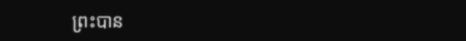ព្រះបាន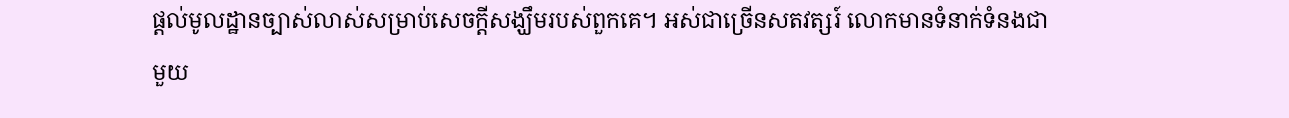ផ្ដល់មូលដ្ឋានច្បាស់លាស់សម្រាប់សេចក្ដីសង្ឃឹមរបស់ពួកគេ។ អស់ជាច្រើនសតវត្សរ៍ លោកមានទំនាក់ទំនងជាមួយ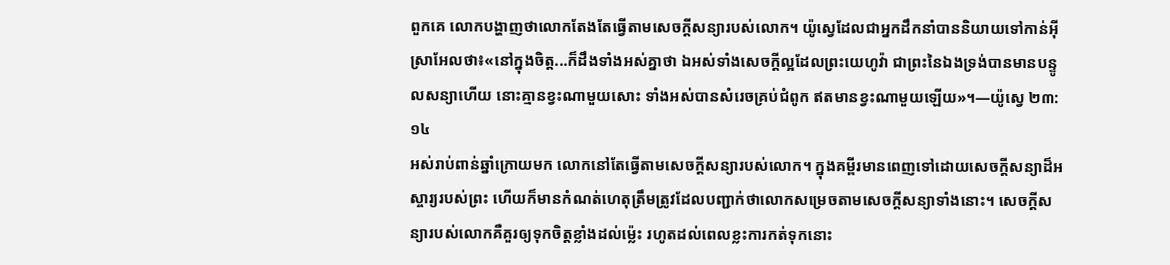ពួកគេ លោកបង្ហាញថាលោកតែងតែធ្វើតាមសេចក្ដីសន្យារបស់លោក។ យ៉ូស្វេដែលជាអ្នកដឹកនាំបាននិយាយទៅកាន់អ៊ីស្រាអែលថា៖«នៅក្នុងចិត្ត...ក៏ដឹងទាំងអស់គ្នាថា ឯអស់ទាំងសេចក្ដីល្អដែលព្រះយេហូវ៉ា ជាព្រះនៃឯងទ្រង់បានមានបន្ទូលសន្យាហើយ នោះគ្មានខ្វះណាមួយសោះ ទាំងអស់បានសំរេចគ្រប់ជំពូក ឥតមានខ្វះណាមួយឡើយ»។—យ៉ូស្វេ ២៣:១៤
អស់រាប់ពាន់ឆ្នាំក្រោយមក លោកនៅតែធ្វើតាមសេចក្ដីសន្យារបស់លោក។ ក្នុងគម្ពីរមានពេញទៅដោយសេចក្ដីសន្យាដ៏អស្ចារ្យរបស់ព្រះ ហើយក៏មានកំណត់ហេតុត្រឹមត្រូវដែលបញ្ជាក់ថាលោកសម្រេចតាមសេចក្ដីសន្យាទាំងនោះ។ សេចក្ដីសន្យារបស់លោកគឺគួរឲ្យទុកចិត្តខ្លាំងដល់ម្ល៉េះ រហូតដល់ពេលខ្លះការកត់ទុកនោះ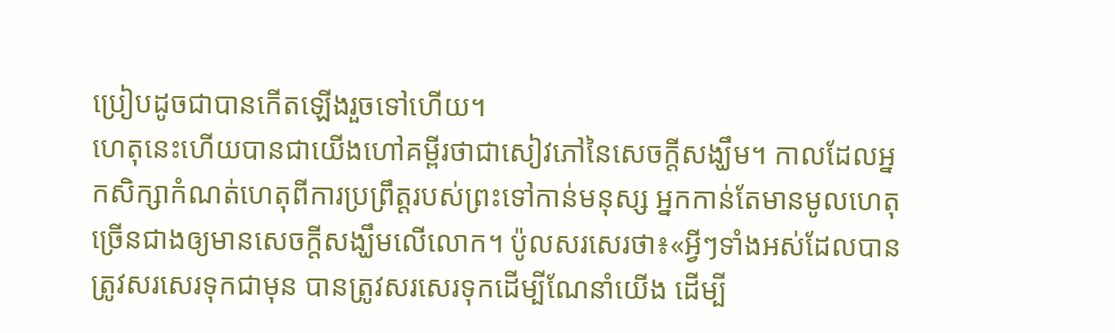ប្រៀបដូចជាបានកើតឡើងរួចទៅហើយ។
ហេតុនេះហើយបានជាយើងហៅគម្ពីរថាជាសៀវភៅនៃសេចក្ដីសង្ឃឹម។ កាលដែលអ្នកសិក្សាកំណត់ហេតុពីការប្រព្រឹត្តរបស់ព្រះទៅកាន់មនុស្ស អ្នកកាន់តែមានមូលហេតុច្រើនជាងឲ្យមានសេចក្ដីសង្ឃឹមលើលោក។ ប៉ូលសរសេរថា៖«អ្វីៗទាំងអស់ដែលបានត្រូវសរសេរទុកជាមុន បានត្រូវសរសេរទុកដើម្បីណែនាំយើង ដើម្បី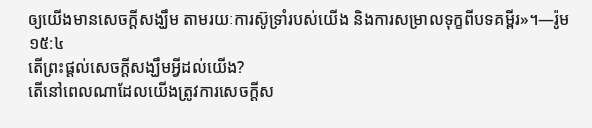ឲ្យយើងមានសេចក្ដីសង្ឃឹម តាមរយៈការស៊ូទ្រាំរបស់យើង និងការសម្រាលទុក្ខពីបទគម្ពីរ»។—រ៉ូម ១៥:៤
តើព្រះផ្ដល់សេចក្ដីសង្ឃឹមអ្វីដល់យើង?
តើនៅពេលណាដែលយើងត្រូវការសេចក្ដីស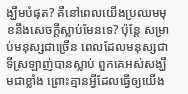ង្ឃឹមបំផុត? គឺនៅពេលយើងប្រឈមមុខនឹងសេចក្ដីស្លាប់មែនទេ? ប៉ុន្តែ សម្រាប់មនុស្សជាច្រើន ពេលដែលមនុស្សជាទីស្រឡាញ់បានស្លាប់ ពួកគេអស់សង្ឃឹមជាខ្លាំង ព្រោះគ្មានអ្វីដែលធ្វើឲ្យយើង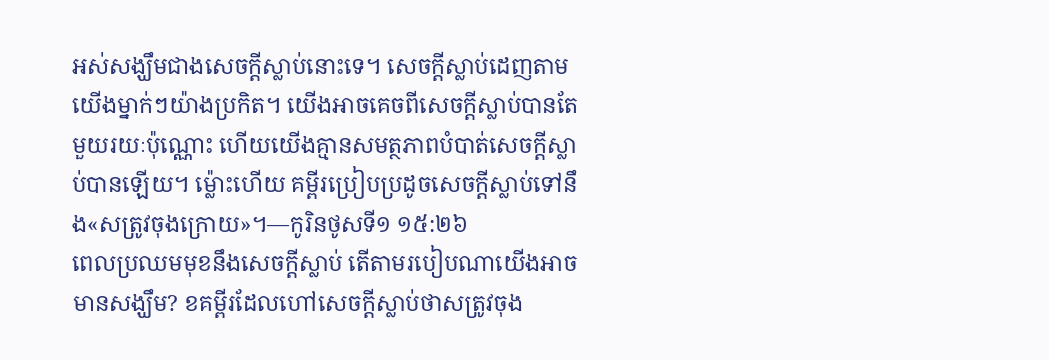អស់សង្ឃឹមជាងសេចក្ដីស្លាប់នោះទេ។ សេចក្ដីស្លាប់ដេញតាមយើងម្នាក់ៗយ៉ាងប្រកិត។ យើងអាចគេចពីសេចក្ដីស្លាប់បានតែមួយរយៈប៉ុណ្ណោះ ហើយយើងគ្មានសមត្ថភាពបំបាត់សេចក្ដីស្លាប់បានឡើយ។ ម្ល៉ោះហើយ គម្ពីរប្រៀបប្រដូចសេចក្ដីស្លាប់ទៅនឹង«សត្រូវចុងក្រោយ»។—កូរិនថូសទី១ ១៥:២៦
ពេលប្រឈមមុខនឹងសេចក្ដីស្លាប់ តើតាមរបៀបណាយើងអាចមានសង្ឃឹម? ខគម្ពីរដែលហៅសេចក្ដីស្លាប់ថាសត្រូវចុង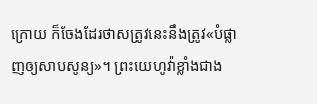ក្រោយ ក៏ចែងដែរថាសត្រូវនេះនឹងត្រូវ«បំផ្លាញឲ្យសាបសូន្យ»។ ព្រះយេហូវ៉ាខ្លាំងជាង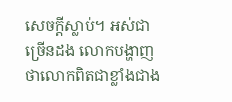សេចក្ដីស្លាប់។ អស់ជាច្រើនដង លោកបង្ហាញថាលោកពិតជាខ្លាំងជាង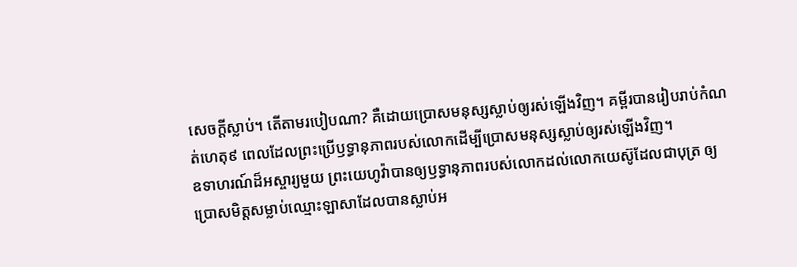សេចក្ដីស្លាប់។ តើតាមរបៀបណា? គឺដោយប្រោសមនុស្សស្លាប់ឲ្យរស់ឡើងវិញ។ គម្ពីរបានរៀបរាប់កំណត់ហេតុ៩ ពេលដែលព្រះប្រើឫទ្ធានុភាពរបស់លោកដើម្បីប្រោសមនុស្សស្លាប់ឲ្យរស់ឡើងវិញ។
ឧទាហរណ៍ដ៏អស្ចារ្យមួយ ព្រះយេហូវ៉ាបានឲ្យឫទ្ធានុភាពរបស់លោកដល់លោកយេស៊ូដែលជាបុត្រ ឲ្យប្រោសមិត្តសម្លាប់ឈ្មោះឡាសាដែលបានស្លាប់អ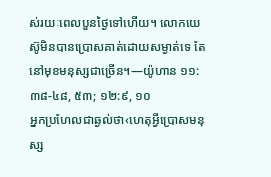ស់រយៈពេលបួនថ្ងៃទៅហើយ។ លោកយេស៊ូមិនបានប្រោសគាត់ដោយសម្ងាត់ទេ តែនៅមុខមនុស្សជាច្រើន។—យ៉ូហាន ១១:៣៨-៤៨, ៥៣; ១២:៩, ១០
អ្នកប្រហែលជាឆ្ងល់ថា‹ហេតុអ្វីប្រោសមនុស្ស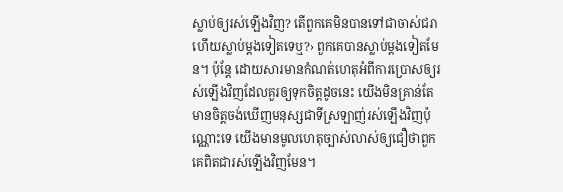ស្លាប់ឲ្យរស់ឡើងវិញ? តើពួកគេមិនបានទៅជាចាស់ជរា ហើយស្លាប់ម្ដងទៀតទេឬ?› ពួកគេបានស្លាប់ម្ដងទៀតមែន។ ប៉ុន្តែ ដោយសារមានកំណត់ហេតុអំពីការប្រោសឲ្យរស់ឡើងវិញដែលគួរឲ្យទុកចិត្តដូចនេះ យើងមិនគ្រាន់តែមានចិត្តចង់ឃើញមនុស្សជាទីស្រឡាញ់រស់ឡើងវិញប៉ុណ្ណោះទេ យើងមានមូលហេតុច្បាស់លាស់ឲ្យជឿថាពួកគេពិតជារស់ឡើងវិញមែន។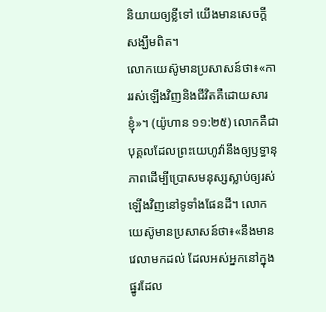និយាយឲ្យខ្លីទៅ យើងមានសេចក្ដីសង្ឃឹមពិត។
លោកយេស៊ូមានប្រសាសន៍ថា៖«ការរស់ឡើងវិញនិងជីវិតគឺដោយសារខ្ញុំ»។ (យ៉ូហាន ១១:២៥) លោកគឺជាបុគ្គលដែលព្រះយេហូវ៉ានឹងឲ្យឫទ្ធានុភាពដើម្បីប្រោសមនុស្សស្លាប់ឲ្យរស់ឡើងវិញនៅទូទាំងផែនដី។ លោកយេស៊ូមានប្រសាសន៍ថា៖«នឹងមានវេលាមកដល់ ដែលអស់អ្នកនៅក្នុងផ្នូរដែល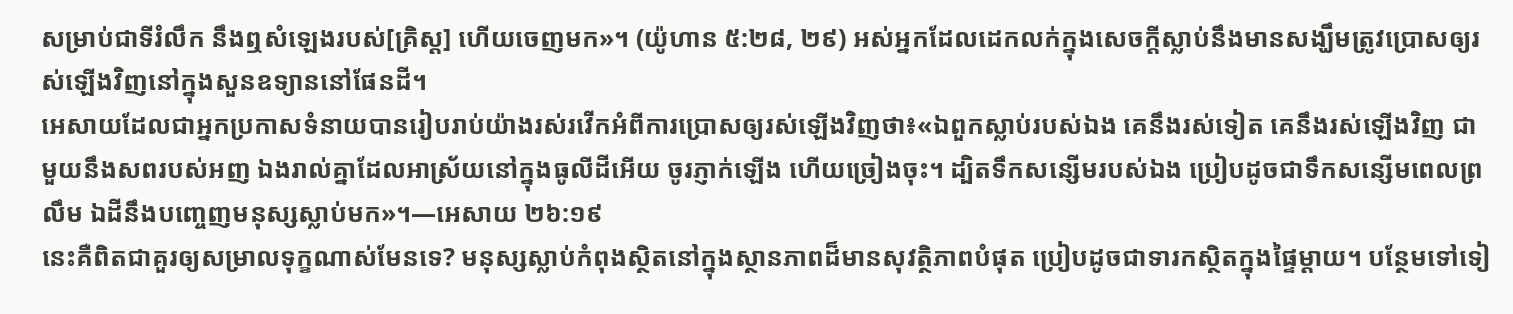សម្រាប់ជាទីរំលឹក នឹងឮសំឡេងរបស់[គ្រិស្ត] ហើយចេញមក»។ (យ៉ូហាន ៥:២៨, ២៩) អស់អ្នកដែលដេកលក់ក្នុងសេចក្ដីស្លាប់នឹងមានសង្ឃឹមត្រូវប្រោសឲ្យរស់ឡើងវិញនៅក្នុងសួនឧទ្យាននៅផែនដី។
អេសាយដែលជាអ្នកប្រកាសទំនាយបានរៀបរាប់យ៉ាងរស់រវើកអំពីការប្រោសឲ្យរស់ឡើងវិញថា៖«ឯពួកស្លាប់របស់ឯង គេនឹងរស់ទៀត គេនឹងរស់ឡើងវិញ ជាមួយនឹងសពរបស់អញ ឯងរាល់គ្នាដែលអាស្រ័យនៅក្នុងធូលីដីអើយ ចូរភ្ញាក់ឡើង ហើយច្រៀងចុះ។ ដ្បិតទឹកសន្សើមរបស់ឯង ប្រៀបដូចជាទឹកសន្សើមពេលព្រលឹម ឯដីនឹងបញ្ចេញមនុស្សស្លាប់មក»។—អេសាយ ២៦:១៩
នេះគឺពិតជាគួរឲ្យសម្រាលទុក្ខណាស់មែនទេ? មនុស្សស្លាប់កំពុងស្ថិតនៅក្នុងស្ថានភាពដ៏មានសុវត្ថិភាពបំផុត ប្រៀបដូចជាទារកស្ថិតក្នុងផ្ទៃម្ដាយ។ បន្ថែមទៅទៀ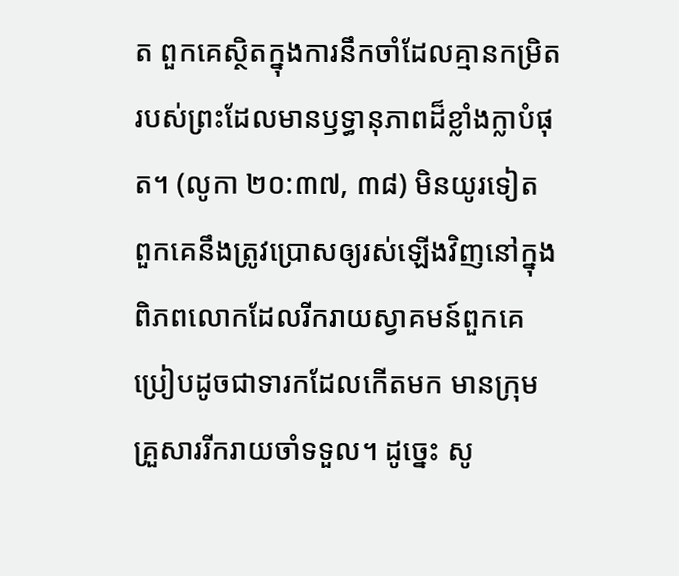ត ពួកគេស្ថិតក្នុងការនឹកចាំដែលគ្មានកម្រិតរបស់ព្រះដែលមានឫទ្ធានុភាពដ៏ខ្លាំងក្លាបំផុត។ (លូកា ២០:៣៧, ៣៨) មិនយូរទៀត ពួកគេនឹងត្រូវប្រោសឲ្យរស់ឡើងវិញនៅក្នុងពិភពលោកដែលរីករាយស្វាគមន៍ពួកគេ ប្រៀបដូចជាទារកដែលកើតមក មានក្រុមគ្រួសាររីករាយចាំទទួល។ ដូច្នេះ សូ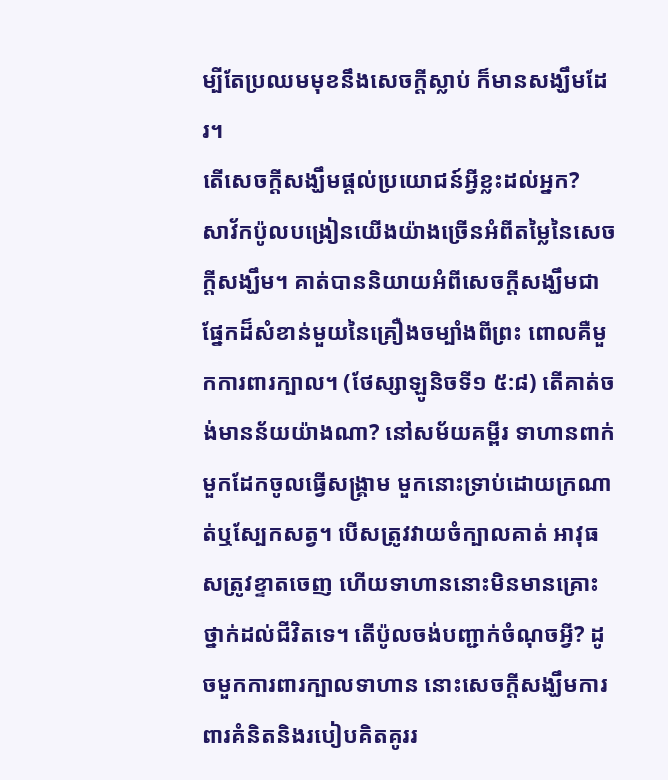ម្បីតែប្រឈមមុខនឹងសេចក្ដីស្លាប់ ក៏មានសង្ឃឹមដែរ។
តើសេចក្ដីសង្ឃឹមផ្ដល់ប្រយោជន៍អ្វីខ្លះដល់អ្នក?
សាវ័កប៉ូលបង្រៀនយើងយ៉ាងច្រើនអំពីតម្លៃនៃសេចក្ដីសង្ឃឹម។ គាត់បាននិយាយអំពីសេចក្ដីសង្ឃឹមជាផ្នែកដ៏សំខាន់មួយនៃគ្រឿងចម្បាំងពីព្រះ ពោលគឺមួកការពារក្បាល។ (ថែស្សាឡូនិចទី១ ៥:៨) តើគាត់ចង់មានន័យយ៉ាងណា? នៅសម័យគម្ពីរ ទាហានពាក់មួកដែកចូលធ្វើសង្គ្រាម មួកនោះទ្រាប់ដោយក្រណាត់ឬស្បែកសត្វ។ បើសត្រូវវាយចំក្បាលគាត់ អាវុធសត្រូវខ្ទាតចេញ ហើយទាហាននោះមិនមានគ្រោះថ្នាក់ដល់ជីវិតទេ។ តើប៉ូលចង់បញ្ជាក់ចំណុចអ្វី? ដូចមួកការពារក្បាលទាហាន នោះសេចក្ដីសង្ឃឹមការពារគំនិតនិងរបៀបគិតគូររ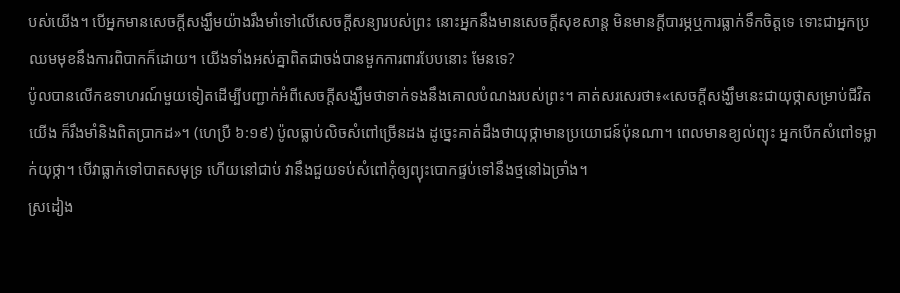បស់យើង។ បើអ្នកមានសេចក្ដីសង្ឃឹមយ៉ាងរឹងមាំទៅលើសេចក្ដីសន្យារបស់ព្រះ នោះអ្នកនឹងមានសេចក្ដីសុខសាន្ត មិនមានក្ដីបារម្ភឬការធ្លាក់ទឹកចិត្តទេ ទោះជាអ្នកប្រឈមមុខនឹងការពិបាកក៏ដោយ។ យើងទាំងអស់គ្នាពិតជាចង់បានមួកការពារបែបនោះ មែនទេ?
ប៉ូលបានលើកឧទាហរណ៍មួយទៀតដើម្បីបញ្ជាក់អំពីសេចក្ដីសង្ឃឹមថាទាក់ទងនឹងគោលបំណងរបស់ព្រះ។ គាត់សរសេរថា៖«សេចក្ដីសង្ឃឹមនេះជាយុថ្កាសម្រាប់ជីវិតយើង ក៏រឹងមាំនិងពិតប្រាកដ»។ (ហេប្រឺ ៦:១៩) ប៉ូលធ្លាប់លិចសំពៅច្រើនដង ដូច្នេះគាត់ដឹងថាយុថ្កាមានប្រយោជន៍ប៉ុនណា។ ពេលមានខ្យល់ព្យុះ អ្នកបើកសំពៅទម្លាក់យុថ្កា។ បើវាធ្លាក់ទៅបាតសមុទ្រ ហើយនៅជាប់ វានឹងជួយទប់សំពៅកុំឲ្យព្យុះបោកផ្ទប់ទៅនឹងថ្មនៅឯច្រាំង។
ស្រដៀង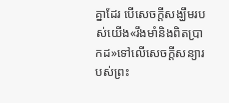គ្នាដែរ បើសេចក្ដីសង្ឃឹមរបស់យើង«រឹងមាំនិងពិតប្រាកដ»ទៅលើសេចក្ដីសន្យារបស់ព្រះ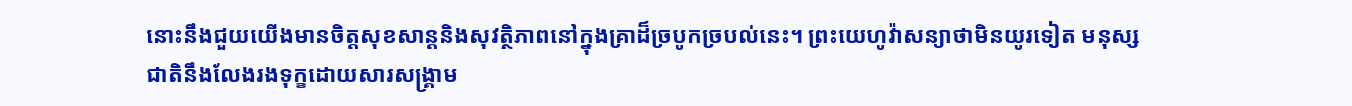នោះនឹងជួយយើងមានចិត្តសុខសាន្តនិងសុវត្ថិភាពនៅក្នុងគ្រាដ៏ច្របូកច្របល់នេះ។ ព្រះយេហូវ៉ាសន្យាថាមិនយូរទៀត មនុស្សជាតិនឹងលែងរងទុក្ខដោយសារសង្គ្រាម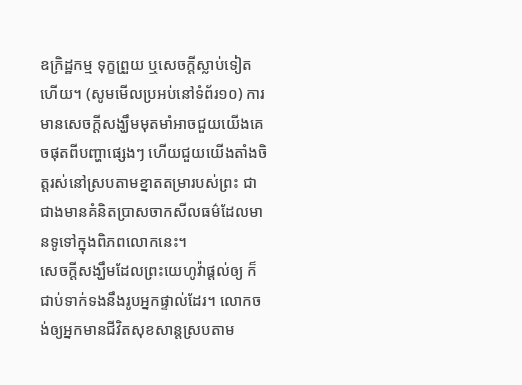ឧក្រិដ្ឋកម្ម ទុក្ខព្រួយ ឬសេចក្ដីស្លាប់ទៀតហើយ។ (សូមមើលប្រអប់នៅទំព័រ១០) ការមានសេចក្ដីសង្ឃឹមមុតមាំអាចជួយយើងគេចផុតពីបញ្ហាផ្សេងៗ ហើយជួយយើងតាំងចិត្តរស់នៅស្របតាមខ្នាតតម្រារបស់ព្រះ ជាជាងមានគំនិតប្រាសចាកសីលធម៌ដែលមានទូទៅក្នុងពិភពលោកនេះ។
សេចក្ដីសង្ឃឹមដែលព្រះយេហូវ៉ាផ្ដល់ឲ្យ ក៏ជាប់ទាក់ទងនឹងរូបអ្នកផ្ទាល់ដែរ។ លោកចង់ឲ្យអ្នកមានជីវិតសុខសាន្តស្របតាម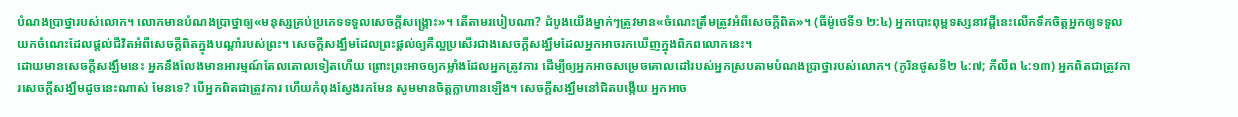បំណងប្រាថ្នារបស់លោក។ លោកមានបំណងប្រាថ្នាឲ្យ«មនុស្សគ្រប់ប្រភេទទទួលសេចក្ដីសង្គ្រោះ»។ តើតាមរបៀបណា? ដំបូងយើងម្នាក់ៗត្រូវមាន«ចំណេះត្រឹមត្រូវអំពីសេចក្ដីពិត»។ (ធីម៉ូថេទី១ ២:៤) អ្នកបោះពុម្ពទស្សនាវដ្ដីនេះលើកទឹកចិត្តអ្នកឲ្យទទួលយកចំណេះដែលផ្ដល់ជីវិតអំពីសេចក្ដីពិតក្នុងបណ្ដាំរបស់ព្រះ។ សេចក្ដីសង្ឃឹមដែលព្រះផ្ដល់ឲ្យគឺល្អប្រសើរជាងសេចក្ដីសង្ឃឹមដែលអ្នកអាចរកឃើញក្នុងពិភពលោកនេះ។
ដោយមានសេចក្ដីសង្ឃឹមនេះ អ្នកនឹងលែងមានអារម្មណ៍តែលតោលទៀតហើយ ព្រោះព្រះអាចឲ្យកម្លាំងដែលអ្នកត្រូវការ ដើម្បីឲ្យអ្នកអាចសម្រេចគោលដៅរបស់អ្នកស្របតាមបំណងប្រាថ្នារបស់លោក។ (កូរិនថូសទី២ ៤:៧; ភីលីព ៤:១៣) អ្នកពិតជាត្រូវការសេចក្ដីសង្ឃឹមដូចនេះណាស់ មែនទេ? បើអ្នកពិតជាត្រូវការ ហើយកំពុងស្វែងរកមែន សូមមានចិត្តក្លាហានឡើង។ សេចក្ដីសង្ឃឹមនៅជិតបង្កើយ អ្នកអាច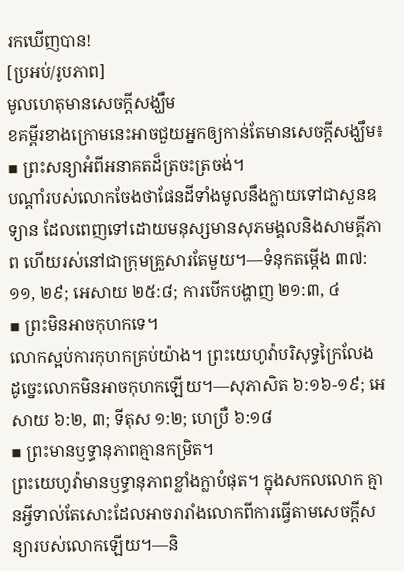រកឃើញបាន!
[ប្រអប់/រូបភាព]
មូលហេតុមានសេចក្ដីសង្ឃឹម
ខគម្ពីរខាងក្រោមនេះអាចជួយអ្នកឲ្យកាន់តែមានសេចក្ដីសង្ឃឹម៖
▪ ព្រះសន្យាអំពីអនាគតដ៏ត្រចះត្រចង់។
បណ្ដាំរបស់លោកចែងថាផែនដីទាំងមូលនឹងក្លាយទៅជាសួនឧទ្យាន ដែលពេញទៅដោយមនុស្សមានសុភមង្គលនិងសាមគ្គីភាព ហើយរស់នៅជាក្រុមគ្រួសារតែមួយ។—ទំនុកតម្កើង ៣៧:១១, ២៩; អេសាយ ២៥:៨; ការបើកបង្ហាញ ២១:៣, ៤
▪ ព្រះមិនអាចកុហកទេ។
លោកស្អប់ការកុហកគ្រប់យ៉ាង។ ព្រះយេហូវ៉ាបរិសុទ្ធក្រៃលែង ដូច្នេះលោកមិនអាចកុហកឡើយ។—សុភាសិត ៦:១៦-១៩; អេសាយ ៦:២, ៣; ទីតុស ១:២; ហេប្រឺ ៦:១៨
▪ ព្រះមានឫទ្ធានុភាពគ្មានកម្រិត។
ព្រះយេហូវ៉ាមានឫទ្ធានុភាពខ្លាំងក្លាបំផុត។ ក្នុងសកលលោក គ្មានអ្វីទាល់តែសោះដែលអាចរារាំងលោកពីការធ្វើតាមសេចក្ដីសន្យារបស់លោកឡើយ។—និ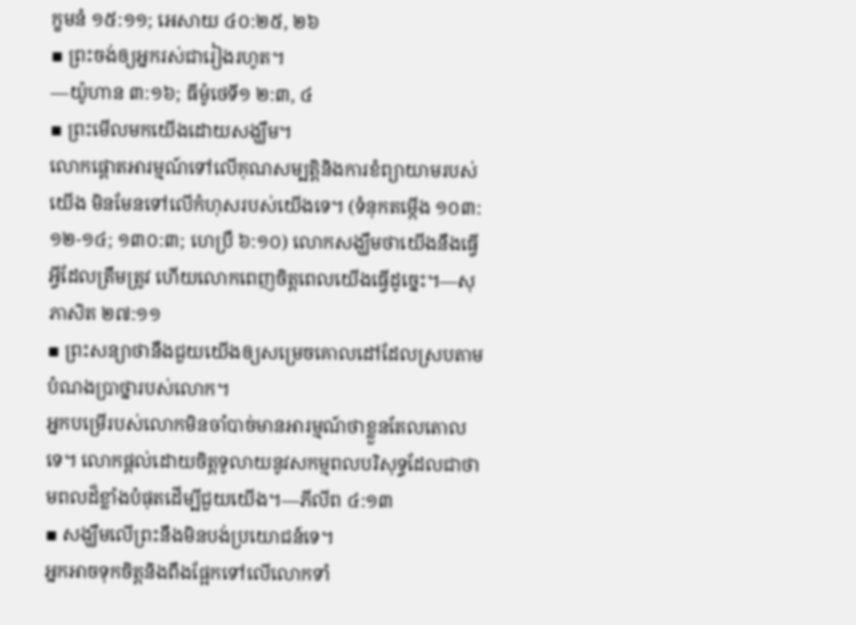ក្ខមនំ ១៥:១១; អេសាយ ៤០:២៥, ២៦
▪ ព្រះចង់ឲ្យអ្នករស់ជារៀងរហូត។
—យ៉ូហាន ៣:១៦; ធីម៉ូថេទី១ ២:៣, ៤
▪ ព្រះមើលមកយើងដោយសង្ឃឹម។
លោកផ្ដោតអារម្មណ៍ទៅលើគុណសម្បត្តិនិងការខំព្យាយាមរបស់យើង មិនមែនទៅលើកំហុសរបស់យើងទេ។ (ទំនុកតម្កើង ១០៣:១២-១៤; ១៣០:៣; ហេប្រឺ ៦:១០) លោកសង្ឃឹមថាយើងនឹងធ្វើអ្វីដែលត្រឹមត្រូវ ហើយលោកពេញចិត្តពេលយើងធ្វើដូច្នេះ។—សុភាសិត ២៧:១១
▪ ព្រះសន្យាថានឹងជួយយើងឲ្យសម្រេចគោលដៅដែលស្របតាមបំណងប្រាថ្នារបស់លោក។
អ្នកបម្រើរបស់លោកមិនចាំបាច់មានអារម្មណ៍ថាខ្លួនតែលតោលទេ។ លោកផ្ដល់ដោយចិត្តទូលាយនូវសកម្មពលបរិសុទ្ធដែលជាថាមពលដ៏ខ្លាំងបំផុតដើម្បីជួយយើង។—ភីលីព ៤:១៣
▪ សង្ឃឹមលើព្រះនឹងមិនបង់ប្រយោជន៍ទេ។
អ្នកអាចទុកចិត្តនិងពឹងផ្អែកទៅលើលោកទាំ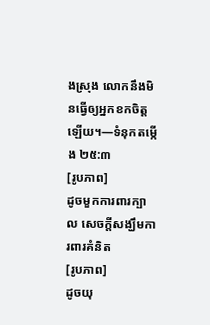ងស្រុង លោកនឹងមិនធ្វើឲ្យអ្នកខកចិត្តឡើយ។—ទំនុកតម្កើង ២៥:៣
[រូបភាព]
ដូចមួកការពារក្បាល សេចក្ដីសង្ឃឹមការពារគំនិត
[រូបភាព]
ដូចយុ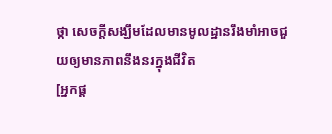ថ្កា សេចក្ដីសង្ឃឹមដែលមានមូលដ្ឋានរឹងមាំអាចជួយឲ្យមានភាពនឹងនរក្នុងជីវិត
[អ្នកផ្ដ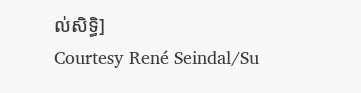ល់សិទ្ធិ]
Courtesy René Seindal/Su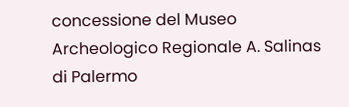concessione del Museo Archeologico Regionale A. Salinas di Palermo